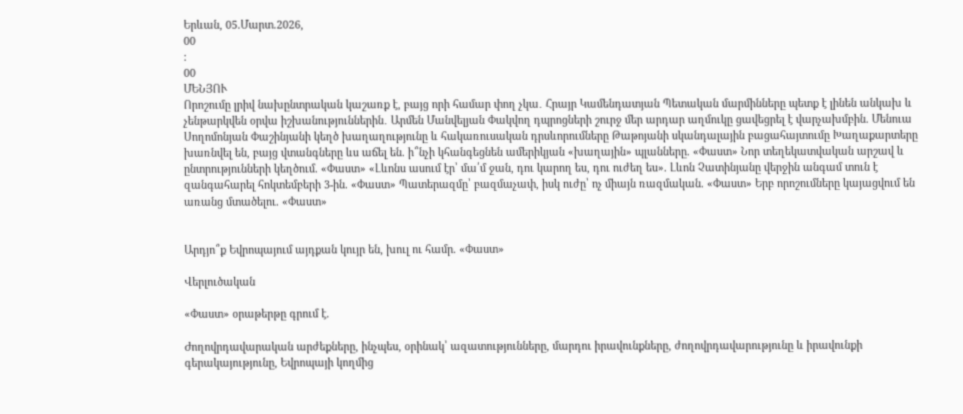Երևան, 05.Մարտ.2026,
00
:
00
ՄԵՆՅՈՒ
Որոշումը լրիվ նախընտրական կաշառք է, բայց որի համար փող չկա․ Հրայր Կամենդատյան Պետական մարմինները պետք է լինեն անկախ և չենթարկվեն օրվա իշխանություններին․ Արմեն Մանվելյան Փակվող դպրոցների շուրջ մեր արդար աղմուկը ցավեցրել է վարչախմբին. Մենուա Սողոմոնյան Փաշինյանի կեղծ խաղաղությունը և հակառուսական դրսևորումները Թաթոյանի սկանդալային բացահայտումը Խաղաքարտերը խառնվել են, բայց վտանգները ևս աճել են. ի՞նչի կհանգեցնեն ամերիկյան «խաղային» պլանները. «Փաստ» Նոր տեղեկատվական արշավ և ընտրությունների կեղծում. «Փաստ» «Լևոնս ասում էր՝ մա՛մ ջան, դու կարող ես, դու ուժեղ ես». Լևոն Չատինյանը վերջին անգամ տուն է զանգահարել հոկտեմբերի 3-ին. «Փաստ» Պատերազմը՝ բազմաչափ, իսկ ուժը՝ ոչ միայն ռազմական. «Փաստ» Երբ որոշումները կայացվում են առանց մտածելու. «Փաստ»


Արդյո՞ք Եվրոպայում այդքան կույր են, խուլ ու համր. «Փաստ»

Վերլուծական

«Փաստ» օրաթերթը գրում է.

Ժողովրդավարական արժեքները, ինչպես, օրինակ՝ ազատությունները, մարդու իրավունքները, ժողովրդավարությունը և իրավունքի գերակայությունը, Եվրոպայի կողմից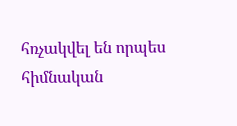հռչակվել են որպես հիմնական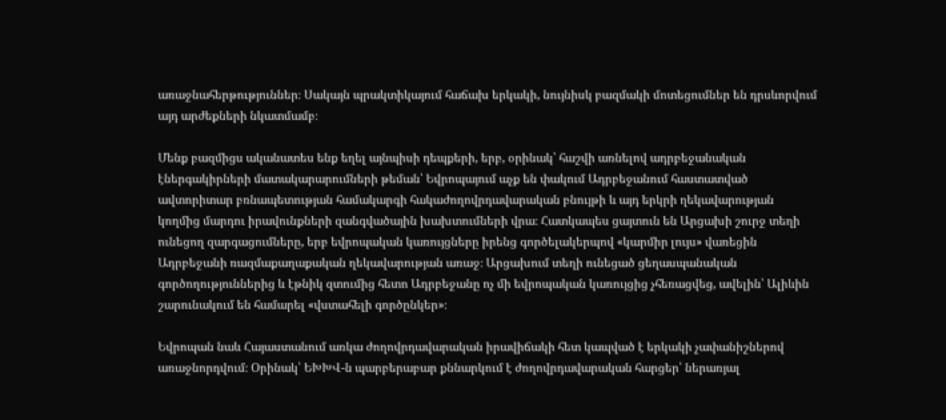առաջնահերթություններ։ Սակայն պրակտիկայում հաճախ երկակի, նույնիսկ բազմակի մոտեցումներ են դրսևորվում այդ արժեքների նկատմամբ։

Մենք բազմիցս ականատես ենք եղել այնպիսի դեպքերի, երբ, օրինակ՝ հաշվի առնելով ադրբեջանական էներգակիրների մատակարարումների թեման՝ Եվրոպայում աչք են փակում Ադրբեջանում հաստատված ավտորիտար բռնապետության համակարգի հակաժողովրդավարական բնույթի և այդ երկրի ղեկավարության կողմից մարդու իրավունքների զանգվածային խախտումների վրա։ Հատկապես ցայտուն են Արցախի շուրջ տեղի ունեցող զարգացումները, երբ եվրոպական կառույցները իրենց գործելակերպով «կարմիր լույս» վառեցին Ադրբեջանի ռազմաքաղաքական ղեկավարության առաջ։ Արցախում տեղի ունեցած ցեղասպանական գործողություններից և էթնիկ զտումից հետո Ադրբեջանը ոչ մի եվրոպական կառույցից չհեռացվեց, ավելին՝ Ալիևին շարունակում են համարել «վստահելի գործընկեր»։

Եվրոպան նաև Հայաստանում առկա ժողովրդավարական իրավիճակի հետ կապված է երկակի չափանիշներով առաջնորդվում։ Օրինակ՝ ԵԽԽՎ-ն պարբերաբար քննարկում է ժողովրդավարական հարցեր՝ ներառյալ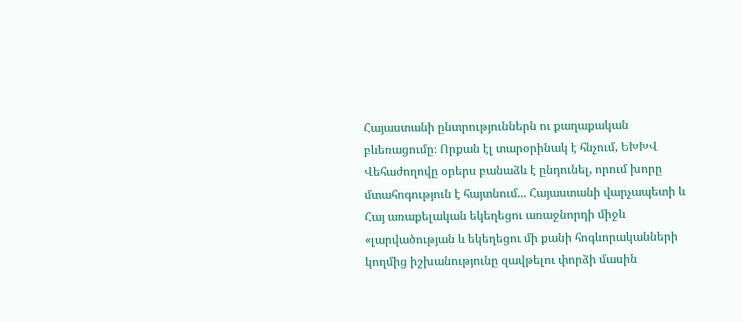Հայաստանի ընտրություններն ու քաղաքական բևեռացումը։ Որքան էլ տարօրինակ է հնչում, ԵԽԽՎ Վեհաժողովը օրերս բանաձև է ընդունել, որում խորը մտահոգություն է հայտնում... Հայաստանի վարչապետի և Հայ առաքելական եկեղեցու առաջնորդի միջև «լարվածության և եկեղեցու մի քանի հոգևորականների կողմից իշխանությունը զավթելու փորձի մասին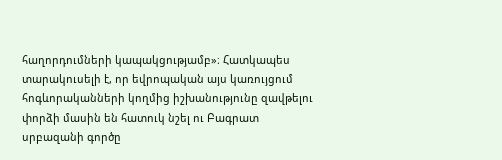հաղորդումների կապակցությամբ»։ Հատկապես տարակուսելի է, որ եվրոպական այս կառույցում հոգևորականների կողմից իշխանությունը զավթելու փորձի մասին են հատուկ նշել ու Բագրատ սրբազանի գործը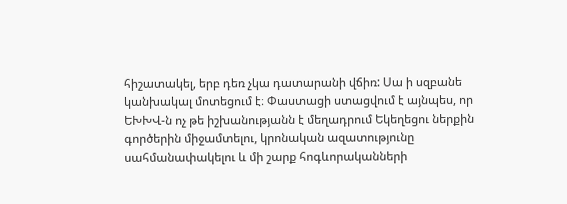հիշատակել, երբ դեռ չկա դատարանի վճիռ: Սա ի սզբանե կանխակալ մոտեցում է։ Փաստացի ստացվում է այնպես, որ ԵԽԽՎ-ն ոչ թե իշխանությանն է մեղադրում Եկեղեցու ներքին գործերին միջամտելու, կրոնական ազատությունը սահմանափակելու և մի շարք հոգևորականների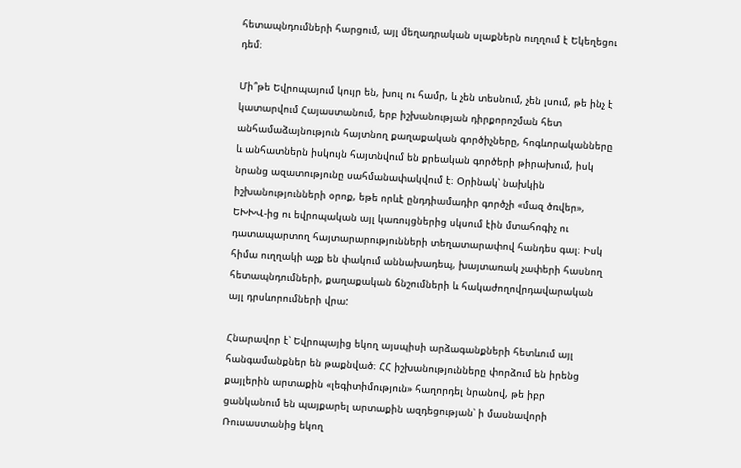հետապնդումների հարցում, այլ մեղադրական սլաքներն ուղղում է Եկեղեցու դեմ։

Մի՞թե Եվրոպայում կույր են, խուլ ու համր, և չեն տեսնում, չեն լսում, թե ինչ է կատարվում Հայաստանում, երբ իշխանության դիրքորոշման հետ անհամաձայնություն հայտնող քաղաքական գործիչները, հոգևորականները և անհատներն իսկույն հայտնվում են քրեական գործերի թիրախում, իսկ նրանց ազատությունը սահմանափակվում է։ Օրինակ՝ նախկին իշխանությունների օրոք, եթե որևէ ընդդիամադիր գործչի «մազ ծռվեր», ԵԽԽՎ-ից ու եվրոպական այլ կառույցներից սկսում էին մտահոգիչ ու դատապարտող հայտարարությունների տեղատարափով հանդես գալ։ Իսկ հիմա ուղղակի աչք են փակում աննախադեպ, խայտառակ չափերի հասնող հետապնդումների, քաղաքական ճնշումների և հակաժողովրդավարական այլ դրսևորումների վրա:

Հնարավոր է՝ Եվրոպայից եկող այսպիսի արձագանքների հետևում այլ հանգամանքներ են թաքնված։ ՀՀ իշխանությունները փորձում են իրենց քայլերին արտաքին «լեգիտիմություն» հաղորդել նրանով, թե իբր ցանկանում են պայքարել արտաքին ազդեցության՝ ի մասնավորի Ռուսաստանից եկող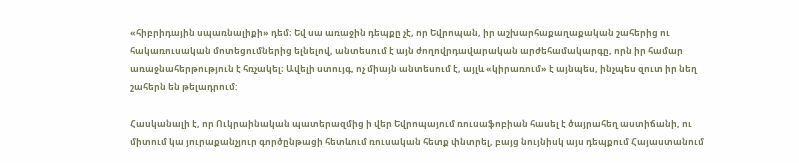«հիբրիդային սպառնալիքի» դեմ։ Եվ սա առաջին դեպքը չէ, որ Եվրոպան, իր աշխարհաքաղաքական շահերից ու հակառուսական մոտեցումներից ելնելով, անտեսում է այն ժողովրդավարական արժեհամակարգը, որն իր համար առաջնահերթություն է հռչակել։ Ավելի ստույգ, ոչ միայն անտեսում է, այլև «կիրառում» է այնպես, ինչպես զուտ իր նեղ շահերն են թելադրում:

Հասկանալի է, որ Ուկրաինական պատերազմից ի վեր Եվրոպայում ռուսաֆոբիան հասել է ծայրահեղ աստիճանի, ու միտում կա յուրաքանչյուր գործընթացի հետևում ռուսական հետք փնտրել, բայց նույնիսկ այս դեպքում Հայաստանում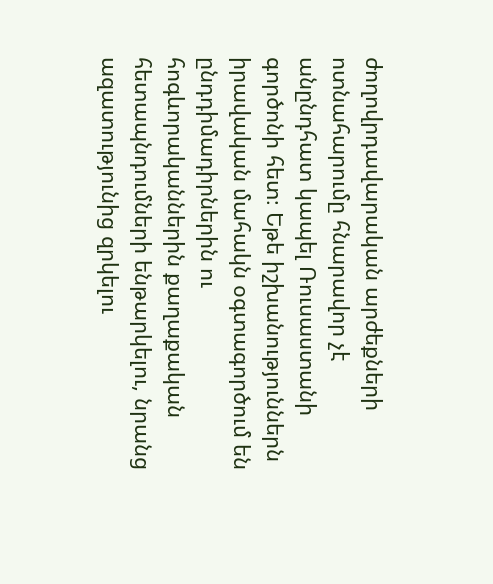ժողովրդավարական արժեքների ոտնահարումը հնարավոր չէ անընդհատ կապել Ռուսաստանի գործոնի հետ։ Եթե իշխանություններն իրավական մահակն օգտագործում են ընդդիմադիրներին ու հոգևորականներին քաղաքական հետապնդումների ենթարկելու, նրանց ազատությունից զրկելու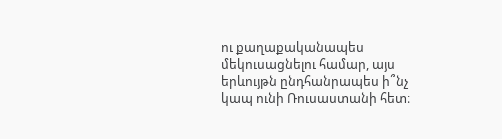ու քաղաքականապես մեկուսացնելու համար, այս երևույթն ընդհանրապես ի՞նչ կապ ունի Ռուսաստանի հետ։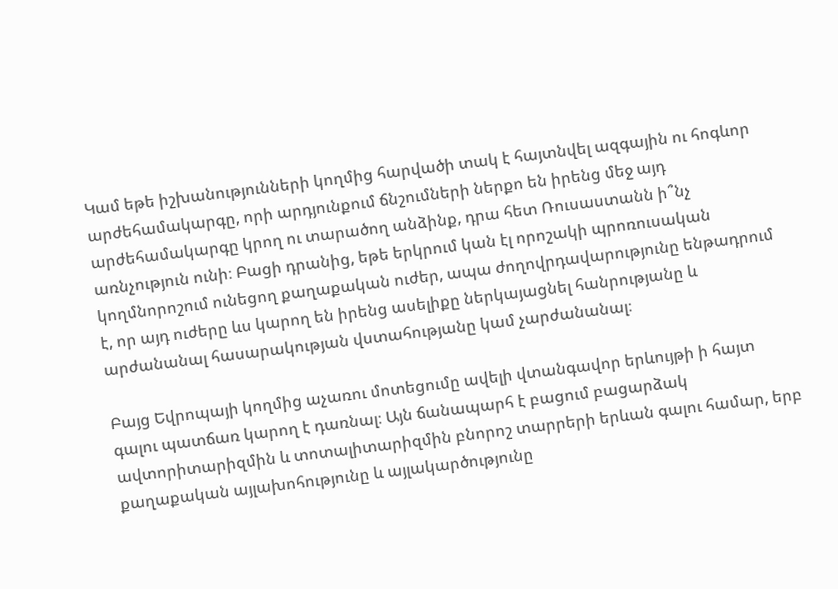Կամ եթե իշխանությունների կողմից հարվածի տակ է հայտնվել ազգային ու հոգևոր արժեհամակարգը, որի արդյունքում ճնշումների ներքո են իրենց մեջ այդ արժեհամակարգը կրող ու տարածող անձինք, դրա հետ Ռուսաստանն ի՞նչ առնչություն ունի։ Բացի դրանից, եթե երկրում կան էլ որոշակի պրոռուսական կողմնորոշում ունեցող քաղաքական ուժեր, ապա ժողովրդավարությունը ենթադրում է, որ այդ ուժերը ևս կարող են իրենց ասելիքը ներկայացնել հանրությանը և արժանանալ հասարակության վստահությանը կամ չարժանանալ։

Բայց Եվրոպայի կողմից աչառու մոտեցումը ավելի վտանգավոր երևույթի ի հայտ գալու պատճառ կարող է դառնալ։ Այն ճանապարհ է բացում բացարձակ ավտորիտարիզմին և տոտալիտարիզմին բնորոշ տարրերի երևան գալու համար, երբ քաղաքական այլախոհությունը և այլակարծությունը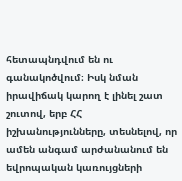հետապնդվում են ու գանակոծվում։ Իսկ նման իրավիճակ կարող է լինել շատ շուտով, երբ ՀՀ իշխանությունները, տեսնելով, որ ամեն անգամ արժանանում են եվրոպական կառույցների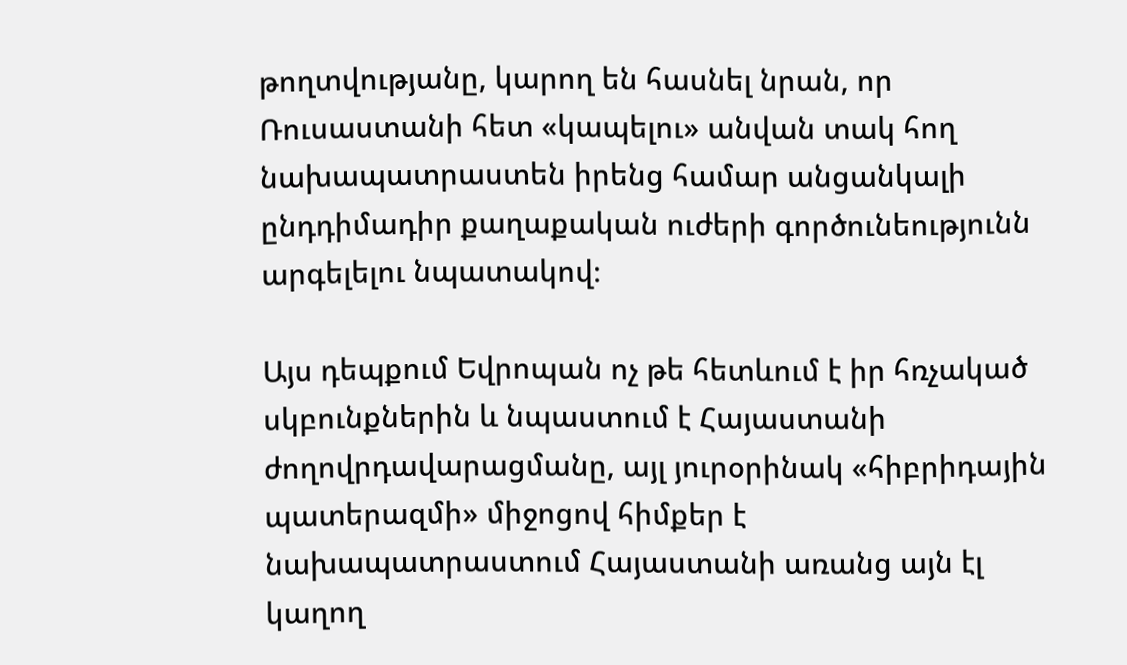թողտվությանը, կարող են հասնել նրան, որ Ռուսաստանի հետ «կապելու» անվան տակ հող նախապատրաստեն իրենց համար անցանկալի ընդդիմադիր քաղաքական ուժերի գործունեությունն արգելելու նպատակով։

Այս դեպքում Եվրոպան ոչ թե հետևում է իր հռչակած սկբունքներին և նպաստում է Հայաստանի ժողովրդավարացմանը, այլ յուրօրինակ «հիբրիդային պատերազմի» միջոցով հիմքեր է նախապատրաստում Հայաստանի առանց այն էլ կաղող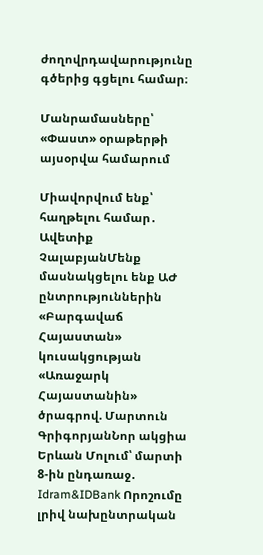ժողովրդավարությունը գծերից գցելու համար։

Մանրամասները՝ «Փաստ» օրաթերթի այսօրվա համարում

Միավորվում ենք՝ հաղթելու համար․ Ավետիք ՉալաբյանՄենք մասնակցելու ենք ԱԺ ընտրություններին «Բարգավաճ Հայաստան» կուսակցության «Առաջարկ Հայաստանին» ծրագրով. Մարտուն ԳրիգորյանՆոր ակցիա Երևան Մոլում՝ մարտի 8-ին ընդառաջ․ Idram&IDBank Որոշումը լրիվ նախընտրական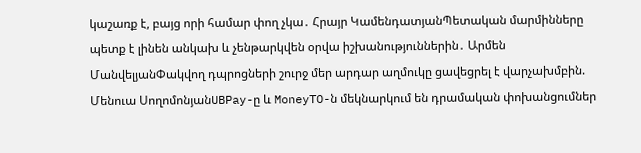կաշառք է, բայց որի համար փող չկա․ Հրայր ԿամենդատյանՊետական մարմինները պետք է լինեն անկախ և չենթարկվեն օրվա իշխանություններին․ Արմեն ՄանվելյանՓակվող դպրոցների շուրջ մեր արդար աղմուկը ցավեցրել է վարչախմբին. Մենուա ՍողոմոնյանUBPay-ը և MoneyTO-ն մեկնարկում են դրամական փոխանցումներ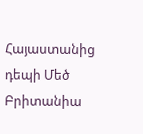Հայաստանից դեպի Մեծ Բրիտանիա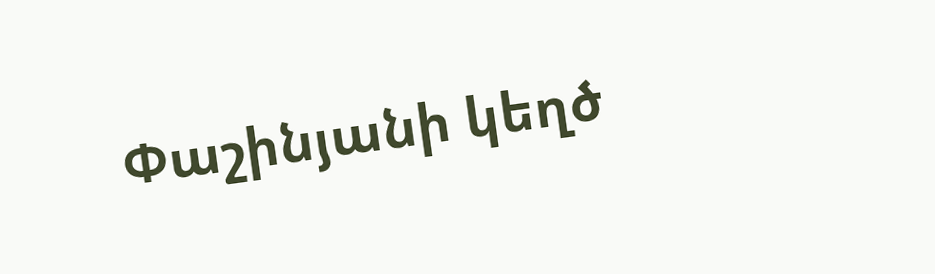Փաշինյանի կեղծ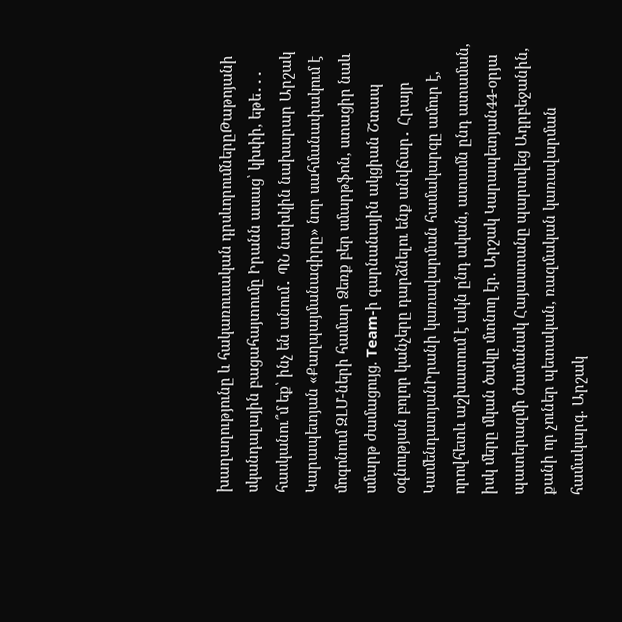խաղաղությունը և հակառուսական դրսևորումներըԹաթոյանի սկանդալային բացահայտումը Իրանն ասաց՝ կխփի, եթե․․․ հասկանու՞մ եք՝ ինչ են անում․ ՊՆ նախկին նախարար Արշակ Կարապետյան «Քաղպայմանագիրը» նոր սահմանափակում է մոգոնում ԶԼՄ-ների համար Ձեռք բեր սմարթֆոն, ստացիր նաև սմարթ ժամացույց. Team-ի գարնանային ակցիան Շտապ օգնության բոլոր կանչերը դարձնելու ենք անվճար․ Հրայր ԿամենդատյանԻրանի կառավարման համակարգը ամուր է, որովհետև աշխատում է ակն ընդ ական, ատամն ընդ ատաման, իսկ մերը մկան ծակը մտնող էր. Արշակ Կարապետյան44-օրյա պատերազմի ժամանակ Հայաստանը պարտվեց Ադրբեջանին, քանի որ չուներ պետական, ռազմական կառավարման համակարգ. Արշակ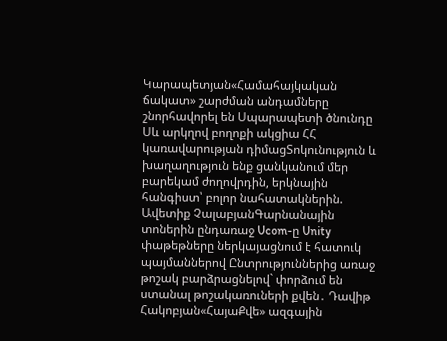Կարապետյան«Համահայկական ճակատ» շարժման անդամները շնորհավորել են Սպարապետի ծնունդը Սև արկղով բողոքի ակցիա ՀՀ կառավարության դիմացՏոկունություն և խաղաղություն ենք ցանկանում մեր բարեկամ ժողովրդին, երկնային հանգիստ՝ բոլոր նահատակներին. Ավետիք ՉալաբյանԳարնանային տոներին ընդառաջ Ucom-ը Unity փաթեթները ներկայացնում է հատուկ պայմաններով Ընտրություններից առաջ թոշակ բարձրացնելով` փորձում են ստանալ թոշակառուների քվեն․ Դավիթ Հակոբյան«ՀայաՔվե» ազգային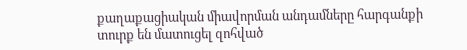քաղաքացիական միավորման անդամները հարգանքի տուրք են մատուցել զոհված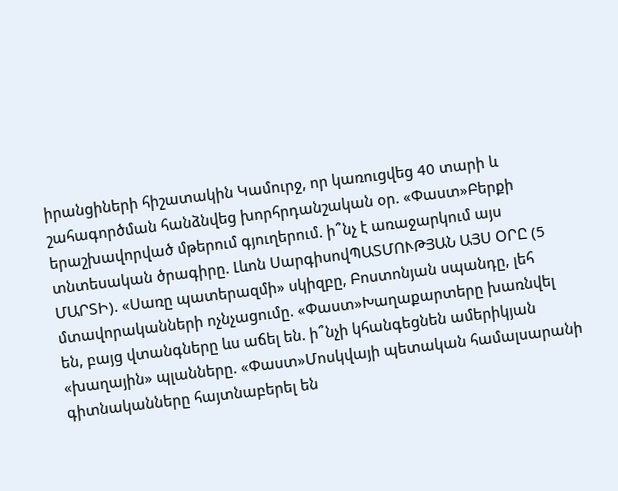իրանցիների հիշատակին Կամուրջ, որ կառուցվեց 40 տարի և շահագործման հանձնվեց խորհրդանշական օր. «Փաստ»Բերքի երաշխավորված մթերում գյուղերում. ի՞նչ է առաջարկում այս տնտեսական ծրագիրը. Լևոն ՍարգիսովՊԱՏՄՈՒԹՅԱՆ ԱՅՍ ՕՐԸ (5 ՄԱՐՏԻ). «Սառը պատերազմի» սկիզբը, Բոստոնյան սպանդը, լեհ մտավորականների ոչնչացումը. «Փաստ»Խաղաքարտերը խառնվել են, բայց վտանգները ևս աճել են. ի՞նչի կհանգեցնեն ամերիկյան «խաղային» պլանները. «Փաստ»Մոսկվայի պետական համալսարանի գիտնականները հայտնաբերել են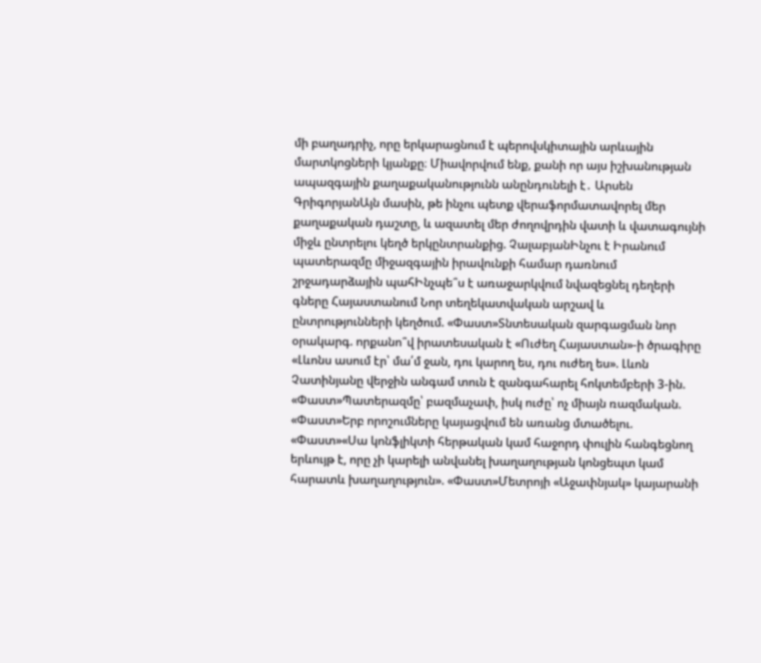մի բաղադրիչ, որը երկարացնում է պերովսկիտային արևային մարտկոցների կյանքը։ Միավորվում ենք, քանի որ այս իշխանության ապազգային քաղաքականությունն անընդունելի է․ Արսեն ԳրիգորյանԱյն մասին, թե ինչու պետք վերաֆորմատավորել մեր քաղաքական դաշտը, և ազատել մեր ժողովրդին վատի և վատագույնի միջև ընտրելու կեղծ երկընտրանքից. ՉալաբյանԻնչու է Իրանում պատերազմը միջազգային իրավունքի համար դառնում շրջադարձային պահԻնչպե՞ս է առաջարկվում նվազեցնել դեղերի գները Հայաստանում Նոր տեղեկատվական արշավ և ընտրությունների կեղծում. «Փաստ»Տնտեսական զարգացման նոր օրակարգ. որքանո՞վ իրատեսական է «Ուժեղ Հայաստան»-ի ծրագիրը «Լևոնս ասում էր՝ մա՛մ ջան, դու կարող ես, դու ուժեղ ես». Լևոն Չատինյանը վերջին անգամ տուն է զանգահարել հոկտեմբերի 3-ին. «Փաստ»Պատերազմը՝ բազմաչափ, իսկ ուժը՝ ոչ միայն ռազմական. «Փաստ»Երբ որոշումները կայացվում են առանց մտածելու. «Փաստ»«Սա կոնֆլիկտի հերթական կամ հաջորդ փուլին հանգեցնող երևույթ է, որը չի կարելի անվանել խաղաղության կոնցեպտ կամ հարատև խաղաղություն». «Փաստ»Մետրոյի «Աջափնյակ» կայարանի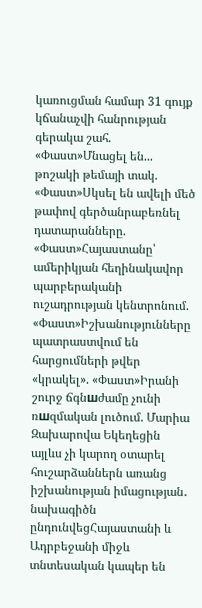կառուցման համար 31 գույք կճանաչվի հանրության գերակա շահ. «Փաստ»Մնացել են... թոշակի թեմայի տակ. «Փաստ»Սկսել են ավելի մեծ թափով գերծանրաբեռնել դատարանները. «Փաստ»Հայաստանը՝ ամերիկյան հեղինակավոր պարբերականի ուշադրության կենտրոնում. «Փաստ»Իշխանությունները պատրաստվում են հարցումների թվեր «կրակել». «Փաստ»Իրանի շուրջ ճգնшժամը չունի ռшզմական լուծում. Մարիա Զախարովա Եկեղեցին այլևս չի կարող օտարել հուշարձաններն առանց իշխանության իմացության․ նախագիծն ընդունվեցՀայաստանի և Ադրբեջանի միջև տնտեսական կապեր են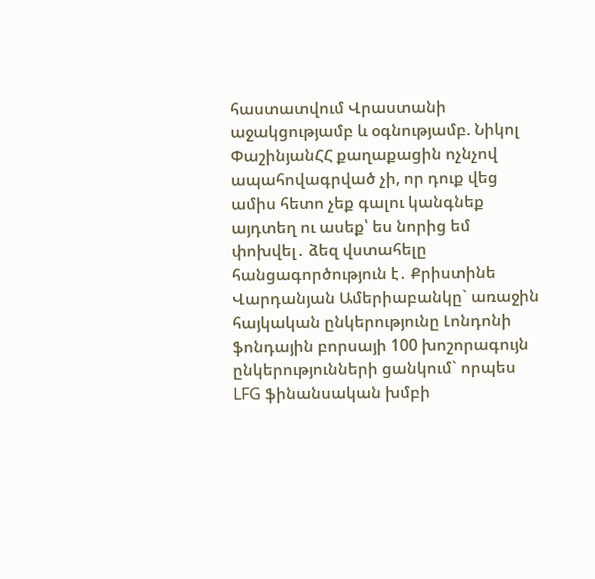հաստատվում Վրաստանի աջակցությամբ և օգնությամբ. Նիկոլ ՓաշինյանՀՀ քաղաքացին ոչնչով ապահովագրված չի, որ դուք վեց ամիս հետո չեք գալու կանգնեք այդտեղ ու ասեք՝ ես նորից եմ փոխվել․ ձեզ վստահելը հանցագործություն է․ Քրիստինե Վարդանյան Ամերիաբանկը` առաջին հայկական ընկերությունը Լոնդոնի ֆոնդային բորսայի 100 խոշորագույն ընկերությունների ցանկում` որպես LFG ֆինանսական խմբի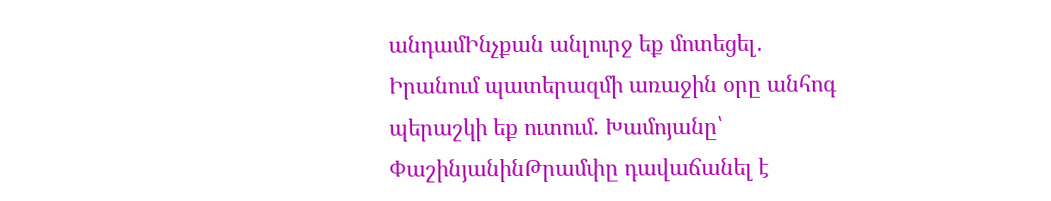անդամԻնչքան անլուրջ եք մոտեցել․ Իրանում պատերազմի առաջին օրը անհոգ պերաշկի եք ուտում. Խամոյանը՝ ՓաշինյանինԹրամփը դավաճանել է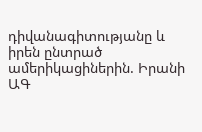դիվանագիտությանը և իրեն ընտրած ամերիկացիներին. Իրանի ԱԳ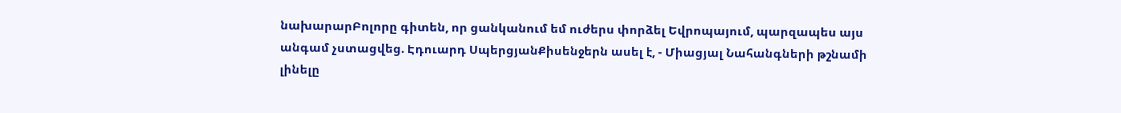նախարարԲոլորը գիտեն, որ ցանկանում եմ ուժերս փորձել Եվրոպայում, պարզապես այս անգամ չստացվեց. Էդուարդ ՍպերցյանՔիսենջերն ասել է, - Միացյալ Նահանգների թշնամի լինելը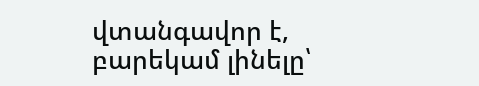վտանգավոր է, բարեկամ լինելը՝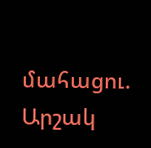մահացու. Արշակ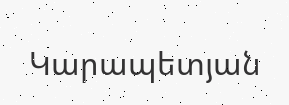Կարապետյան